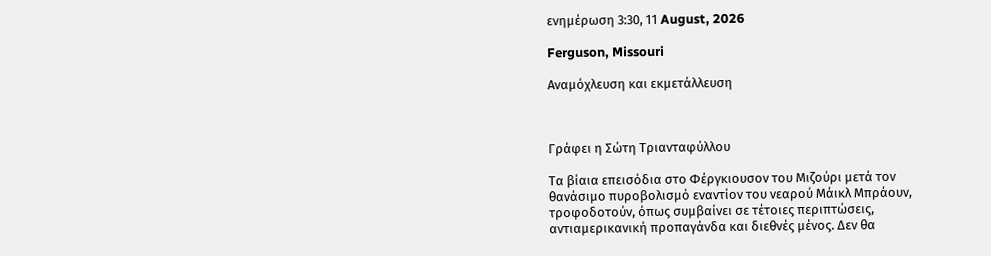ενημέρωση 3:30, 11 August, 2026

Ferguson, Missouri

Αναμόχλευση και εκμετάλλευση



Γράφει η Σώτη Τριανταφύλλου

Tα βίαια επεισόδια στο Φέργκιουσον του Μιζούρι μετά τον θανάσιμο πυροβολισμό εναντίον του νεαρού Μάικλ Μπράουν, τροφοδοτούν, όπως συμβαίνει σε τέτοιες περιπτώσεις, αντιαμερικανική προπαγάνδα και διεθνές μένος. Δεν θα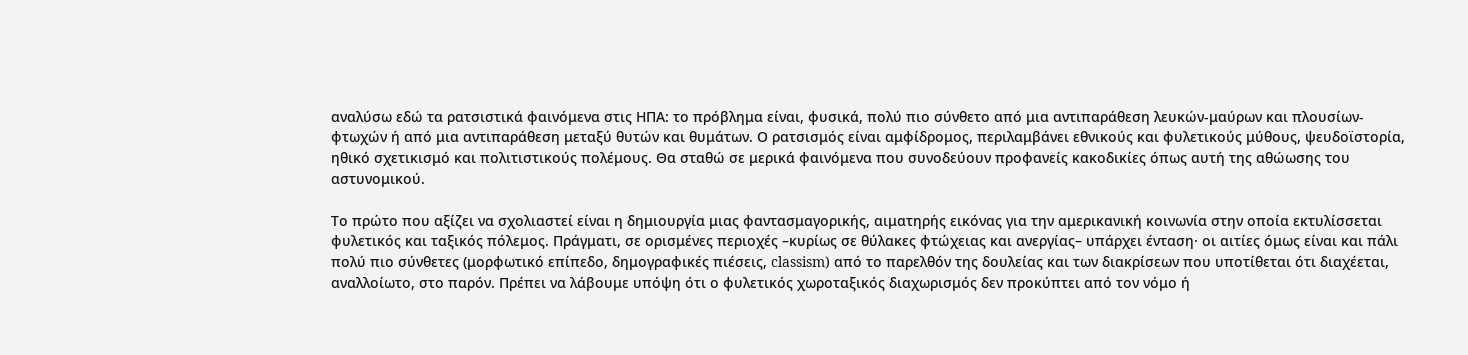αναλύσω εδώ τα ρατσιστικά φαινόμενα στις ΗΠΑ: το πρόβλημα είναι, φυσικά, πολύ πιο σύνθετο από μια αντιπαράθεση λευκών-μαύρων και πλουσίων-φτωχών ή από μια αντιπαράθεση μεταξύ θυτών και θυμάτων. Ο ρατσισμός είναι αμφίδρομος, περιλαμβάνει εθνικούς και φυλετικούς μύθους, ψευδοϊστορία, ηθικό σχετικισμό και πολιτιστικούς πολέμους. Θα σταθώ σε μερικά φαινόμενα που συνοδεύουν προφανείς κακοδικίες όπως αυτή της αθώωσης του αστυνομικού.

Tο πρώτο που αξίζει να σχολιαστεί είναι η δημιουργία μιας φαντασμαγορικής, αιματηρής εικόνας για την αμερικανική κοινωνία στην οποία εκτυλίσσεται φυλετικός και ταξικός πόλεμος. Πράγματι, σε ορισμένες περιοχές –κυρίως σε θύλακες φτώχειας και ανεργίας– υπάρχει ένταση· οι αιτίες όμως είναι και πάλι πολύ πιο σύνθετες (μορφωτικό επίπεδο, δημογραφικές πιέσεις, classism) από το παρελθόν της δουλείας και των διακρίσεων που υποτίθεται ότι διαχέεται, αναλλοίωτο, στο παρόν. Πρέπει να λάβουμε υπόψη ότι ο φυλετικός χωροταξικός διαχωρισμός δεν προκύπτει από τον νόμο ή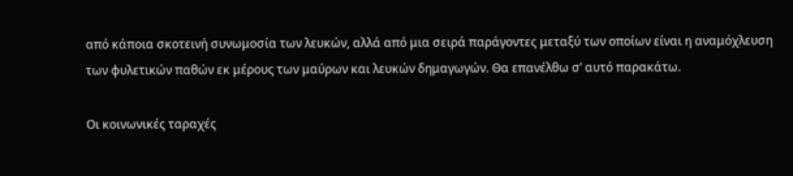από κάποια σκοτεινή συνωμοσία των λευκών, αλλά από μια σειρά παράγοντες μεταξύ των οποίων είναι η αναμόχλευση των φυλετικών παθών εκ μέρους των μαύρων και λευκών δημαγωγών. Θα επανέλθω σ’ αυτό παρακάτω.

Οι κοινωνικές ταραχές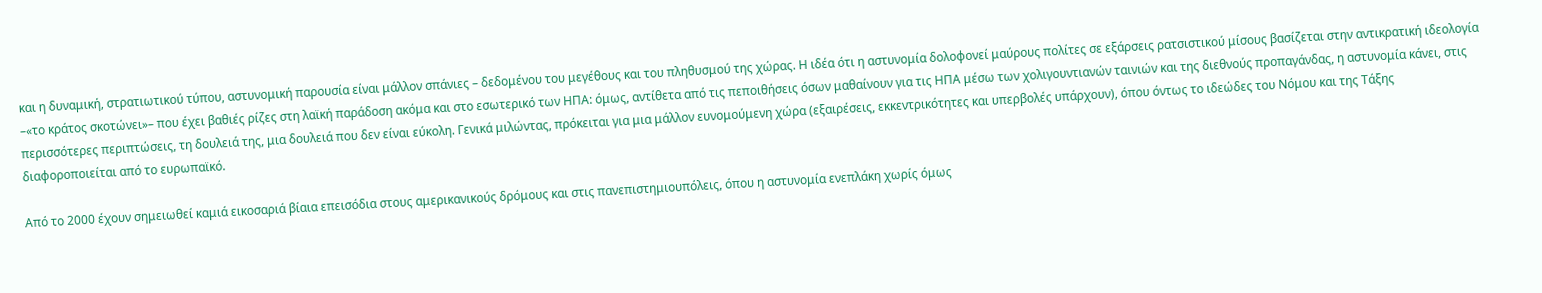και η δυναμική, στρατιωτικού τύπου, αστυνομική παρουσία είναι μάλλον σπάνιες – δεδομένου του μεγέθους και του πληθυσμού της χώρας. Η ιδέα ότι η αστυνομία δολοφονεί μαύρους πολίτες σε εξάρσεις ρατσιστικού μίσους βασίζεται στην αντικρατική ιδεολογία –«το κράτος σκοτώνει»– που έχει βαθιές ρίζες στη λαϊκή παράδοση ακόμα και στο εσωτερικό των ΗΠΑ: όμως, αντίθετα από τις πεποιθήσεις όσων μαθαίνουν για τις ΗΠΑ μέσω των χολιγουντιανών ταινιών και της διεθνούς προπαγάνδας, η αστυνομία κάνει, στις περισσότερες περιπτώσεις, τη δουλειά της, μια δουλειά που δεν είναι εύκολη. Γενικά μιλώντας, πρόκειται για μια μάλλον ευνομούμενη χώρα (εξαιρέσεις, εκκεντρικότητες και υπερβολές υπάρχουν), όπου όντως το ιδεώδες του Νόμου και της Τάξης διαφοροποιείται από το ευρωπαϊκό.

Από το 2000 έχουν σημειωθεί καμιά εικοσαριά βίαια επεισόδια στους αμερικανικούς δρόμους και στις πανεπιστημιουπόλεις, όπου η αστυνομία ενεπλάκη χωρίς όμως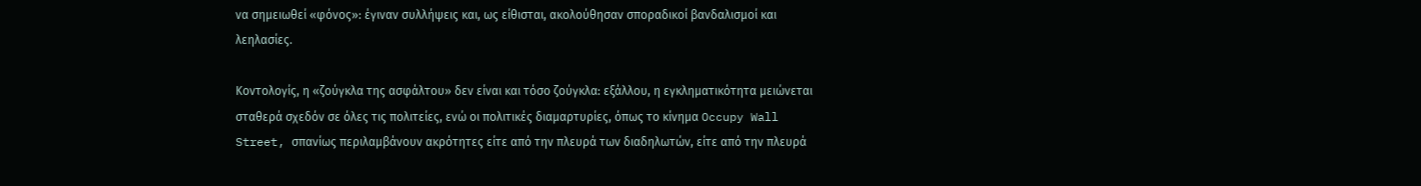να σημειωθεί «φόνος»: έγιναν συλλήψεις και, ως είθισται, ακολούθησαν σποραδικοί βανδαλισμοί και λεηλασίες.

Κοντολογίς, η «ζούγκλα της ασφάλτου» δεν είναι και τόσο ζούγκλα: εξάλλου, η εγκληματικότητα μειώνεται σταθερά σχεδόν σε όλες τις πολιτείες, ενώ οι πολιτικές διαμαρτυρίες, όπως το κίνημα Occupy Wall Street, σπανίως περιλαμβάνουν ακρότητες είτε από την πλευρά των διαδηλωτών, είτε από την πλευρά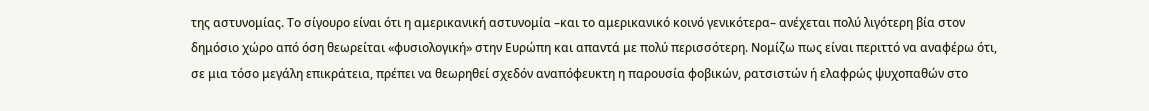της αστυνομίας. Το σίγουρο είναι ότι η αμερικανική αστυνομία –και το αμερικανικό κοινό γενικότερα– ανέχεται πολύ λιγότερη βία στον δημόσιο χώρο από όση θεωρείται «φυσιολογική» στην Ευρώπη και απαντά με πολύ περισσότερη. Νομίζω πως είναι περιττό να αναφέρω ότι, σε μια τόσο μεγάλη επικράτεια, πρέπει να θεωρηθεί σχεδόν αναπόφευκτη η παρουσία φοβικών, ρατσιστών ή ελαφρώς ψυχοπαθών στο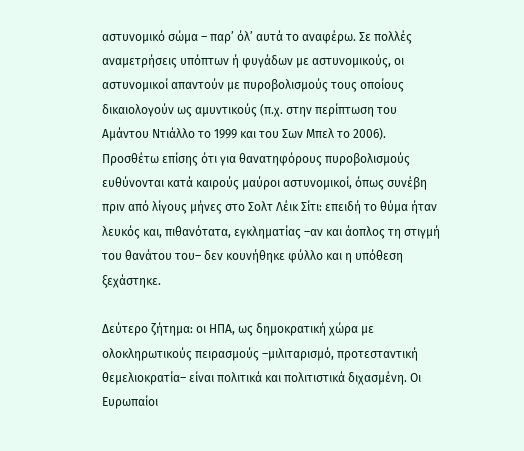αστυνομικό σώμα – παρ’ όλ’ αυτά το αναφέρω. Σε πολλές αναμετρήσεις υπόπτων ή φυγάδων με αστυνομικούς, οι αστυνομικοί απαντούν με πυροβολισμούς τους οποίους δικαιολογούν ως αμυντικούς (π.χ. στην περίπτωση του Αμάντου Ντιάλλο το 1999 και του Σων Μπελ το 2006). Προσθέτω επίσης ότι για θανατηφόρους πυροβολισμούς ευθύνονται κατά καιρούς μαύροι αστυνομικοί, όπως συνέβη πριν από λίγους μήνες στο Σολτ Λέικ Σίτι: επειδή το θύμα ήταν λευκός και, πιθανότατα, εγκληματίας –αν και άοπλος τη στιγμή του θανάτου του– δεν κουνήθηκε φύλλο και η υπόθεση ξεχάστηκε.

Δεύτερο ζήτημα: οι ΗΠΑ, ως δημοκρατική χώρα με ολοκληρωτικούς πειρασμούς –μιλιταρισμό, προτεσταντική θεμελιοκρατία– είναι πολιτικά και πολιτιστικά διχασμένη. Οι Ευρωπαίοι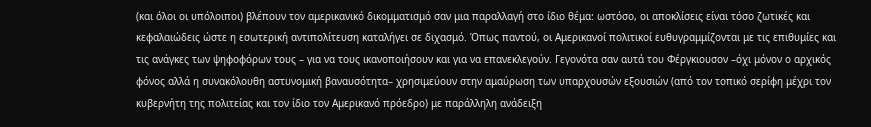(και όλοι οι υπόλοιποι) βλέπουν τον αμερικανικό δικομματισμό σαν μια παραλλαγή στο ίδιο θέμα: ωστόσο, οι αποκλίσεις είναι τόσο ζωτικές και κεφαλαιώδεις ώστε η εσωτερική αντιπολίτευση καταλήγει σε διχασμό. Όπως παντού, οι Αμερικανοί πολιτικοί ευθυγραμμίζονται με τις επιθυμίες και τις ανάγκες των ψηφοφόρων τους – για να τους ικανοποιήσουν και για να επανεκλεγούν. Γεγονότα σαν αυτά του Φέργκιουσον –όχι μόνον ο αρχικός φόνος αλλά η συνακόλουθη αστυνομική βαναυσότητα– χρησιμεύουν στην αμαύρωση των υπαρχουσών εξουσιών (από τον τοπικό σερίφη μέχρι τον κυβερνήτη της πολιτείας και τον ίδιο τον Αμερικανό πρόεδρο) με παράλληλη ανάδειξη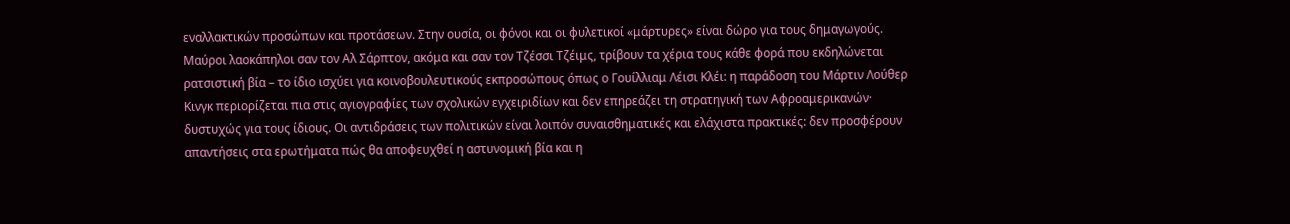εναλλακτικών προσώπων και προτάσεων. Στην ουσία, οι φόνοι και οι φυλετικοί «μάρτυρες» είναι δώρο για τους δημαγωγούς. Μαύροι λαοκάπηλοι σαν τον Αλ Σάρπτον, ακόμα και σαν τον Τζέσσι Τζέιμς, τρίβουν τα χέρια τους κάθε φορά που εκδηλώνεται ρατσιστική βία – το ίδιο ισχύει για κοινοβουλευτικούς εκπροσώπους όπως ο Γουίλλιαμ Λέισι Κλέι: η παράδοση του Μάρτιν Λούθερ Κινγκ περιορίζεται πια στις αγιογραφίες των σχολικών εγχειριδίων και δεν επηρεάζει τη στρατηγική των Αφροαμερικανών· δυστυχώς για τους ίδιους. Οι αντιδράσεις των πολιτικών είναι λοιπόν συναισθηματικές και ελάχιστα πρακτικές: δεν προσφέρουν απαντήσεις στα ερωτήματα πώς θα αποφευχθεί η αστυνομική βία και η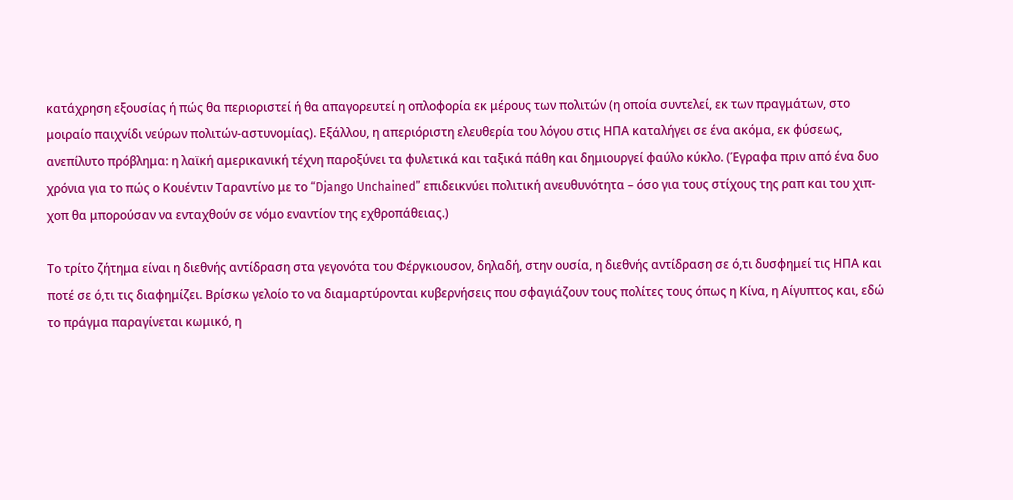κατάχρηση εξουσίας ή πώς θα περιοριστεί ή θα απαγορευτεί η οπλοφορία εκ μέρους των πολιτών (η οποία συντελεί, εκ των πραγμάτων, στο μοιραίο παιχνίδι νεύρων πολιτών-αστυνομίας). Εξάλλου, η απεριόριστη ελευθερία του λόγου στις ΗΠΑ καταλήγει σε ένα ακόμα, εκ φύσεως, ανεπίλυτο πρόβλημα: η λαϊκή αμερικανική τέχνη παροξύνει τα φυλετικά και ταξικά πάθη και δημιουργεί φαύλο κύκλο. (Έγραφα πριν από ένα δυο χρόνια για το πώς ο Κουέντιν Ταραντίνο με το “Django Unchained” επιδεικνύει πολιτική ανευθυνότητα – όσο για τους στίχους της ραπ και του χιπ-χοπ θα μπορούσαν να ενταχθούν σε νόμο εναντίον της εχθροπάθειας.)

Το τρίτο ζήτημα είναι η διεθνής αντίδραση στα γεγονότα του Φέργκιουσον, δηλαδή, στην ουσία, η διεθνής αντίδραση σε ό,τι δυσφημεί τις ΗΠΑ και ποτέ σε ό,τι τις διαφημίζει. Βρίσκω γελοίο το να διαμαρτύρονται κυβερνήσεις που σφαγιάζουν τους πολίτες τους όπως η Κίνα, η Αίγυπτος και, εδώ το πράγμα παραγίνεται κωμικό, η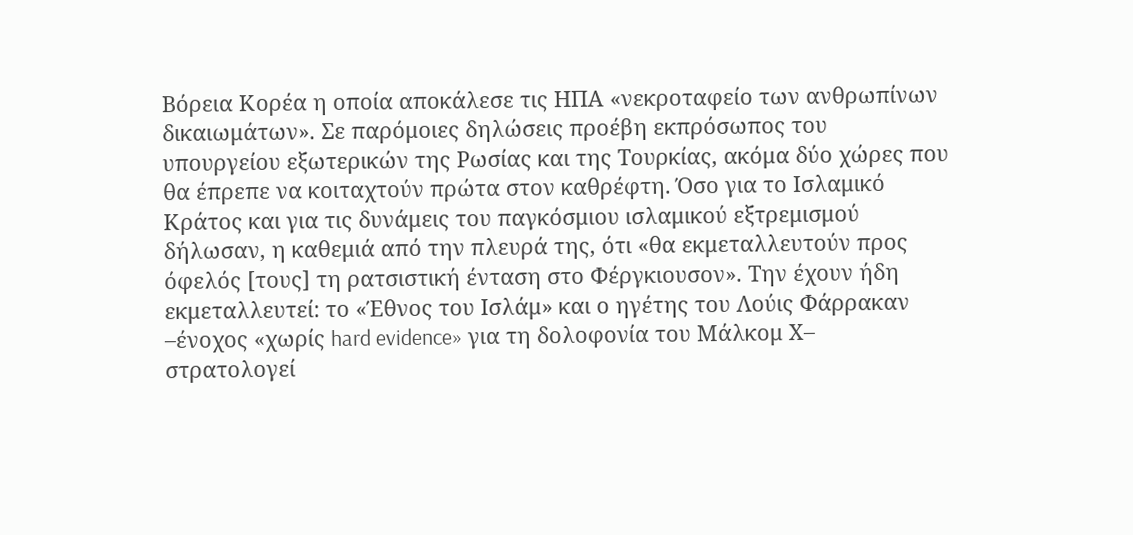Βόρεια Κορέα η οποία αποκάλεσε τις ΗΠΑ «νεκροταφείο των ανθρωπίνων δικαιωμάτων». Σε παρόμοιες δηλώσεις προέβη εκπρόσωπος του υπουργείου εξωτερικών της Ρωσίας και της Τουρκίας, ακόμα δύο χώρες που θα έπρεπε να κοιταχτούν πρώτα στον καθρέφτη. Όσο για το Ισλαμικό Κράτος και για τις δυνάμεις του παγκόσμιου ισλαμικού εξτρεμισμού δήλωσαν, η καθεμιά από την πλευρά της, ότι «θα εκμεταλλευτούν προς όφελός [τους] τη ρατσιστική ένταση στο Φέργκιουσον». Την έχουν ήδη εκμεταλλευτεί: το «Έθνος του Ισλάμ» και ο ηγέτης του Λούις Φάρρακαν –ένοχος «χωρίς hard evidence» για τη δολοφονία του Μάλκομ Χ– στρατολογεί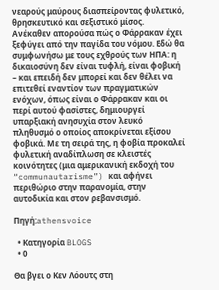νεαρούς μαύρους διασπείροντας φυλετικό, θρησκευτικό και σεξιστικό μίσος. Ανέκαθεν απορούσα πώς ο Φάρρακαν έχει ξεφύγει από την παγίδα του νόμου. Εδώ θα συμφωνήσω με τους εχθρούς των ΗΠΑ: η δικαιοσύνη δεν είναι τυφλή, είναι φοβική – και επειδή δεν μπορεί και δεν θέλει να επιτεθεί εναντίον των πραγματικών ενόχων, όπως είναι ο Φάρρακαν και οι περί αυτού φασίστες, δημιουργεί υπαρξιακή ανησυχία στον λευκό πληθυσμό ο οποίος αποκρίνεται εξίσου φοβικά. Με τη σειρά της, η φοβία προκαλεί φυλετική αναδίπλωση σε κλειστές κοινότητες (μια αμερικανική εκδοχή του “communautarisme”) και αφήνει περιθώριο στην παρανομία, στην αυτοδικία και στον ρεβανσισμό.

Πηγή:athensvoice

  • Κατηγορία BLOGS
  • 0

Θα βγει ο Κεν Λόουτς στη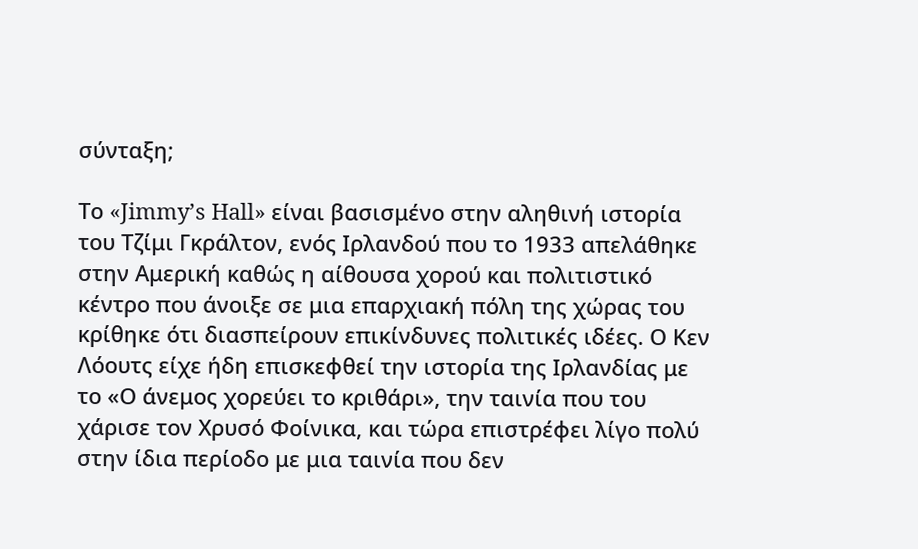σύνταξη;

Το «Jimmy’s Hall» είναι βασισμένο στην αληθινή ιστορία του Τζίμι Γκράλτον, ενός Ιρλανδού που το 1933 απελάθηκε στην Αμερική καθώς η αίθουσα χορού και πολιτιστικό κέντρο που άνοιξε σε μια επαρχιακή πόλη της χώρας του κρίθηκε ότι διασπείρουν επικίνδυνες πολιτικές ιδέες. Ο Κεν Λόουτς είχε ήδη επισκεφθεί την ιστορία της Ιρλανδίας με το «Ο άνεμος χορεύει το κριθάρι», την ταινία που του χάρισε τον Χρυσό Φοίνικα, και τώρα επιστρέφει λίγο πολύ στην ίδια περίοδο με μια ταινία που δεν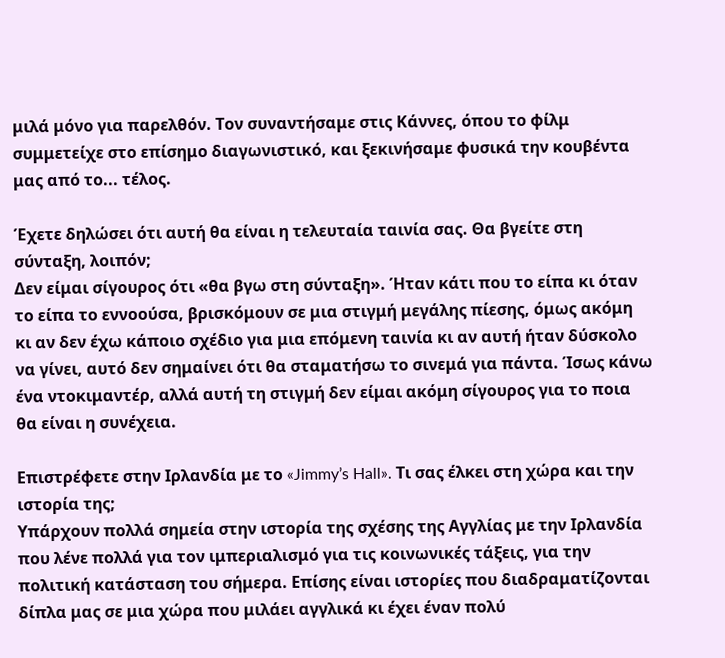μιλά μόνο για παρελθόν. Τον συναντήσαμε στις Κάννες, όπου το φίλμ συμμετείχε στο επίσημο διαγωνιστικό, και ξεκινήσαμε φυσικά την κουβέντα μας από το... τέλος.

Έχετε δηλώσει ότι αυτή θα είναι η τελευταία ταινία σας. Θα βγείτε στη σύνταξη, λοιπόν;
Δεν είμαι σίγουρος ότι «θα βγω στη σύνταξη». Ήταν κάτι που το είπα κι όταν το είπα το εννοούσα, βρισκόμουν σε μια στιγμή μεγάλης πίεσης, όμως ακόμη κι αν δεν έχω κάποιο σχέδιο για μια επόμενη ταινία κι αν αυτή ήταν δύσκολο να γίνει, αυτό δεν σημαίνει ότι θα σταματήσω το σινεμά για πάντα. Ίσως κάνω ένα ντοκιμαντέρ, αλλά αυτή τη στιγμή δεν είμαι ακόμη σίγουρος για το ποια θα είναι η συνέχεια.

Επιστρέφετε στην Ιρλανδία με το «Jimmy’s Hall». Τι σας έλκει στη χώρα και την ιστορία της;
Υπάρχουν πολλά σημεία στην ιστορία της σχέσης της Αγγλίας με την Ιρλανδία που λένε πολλά για τον ιμπεριαλισμό για τις κοινωνικές τάξεις, για την πολιτική κατάσταση του σήμερα. Επίσης είναι ιστορίες που διαδραματίζονται δίπλα μας σε μια χώρα που μιλάει αγγλικά κι έχει έναν πολύ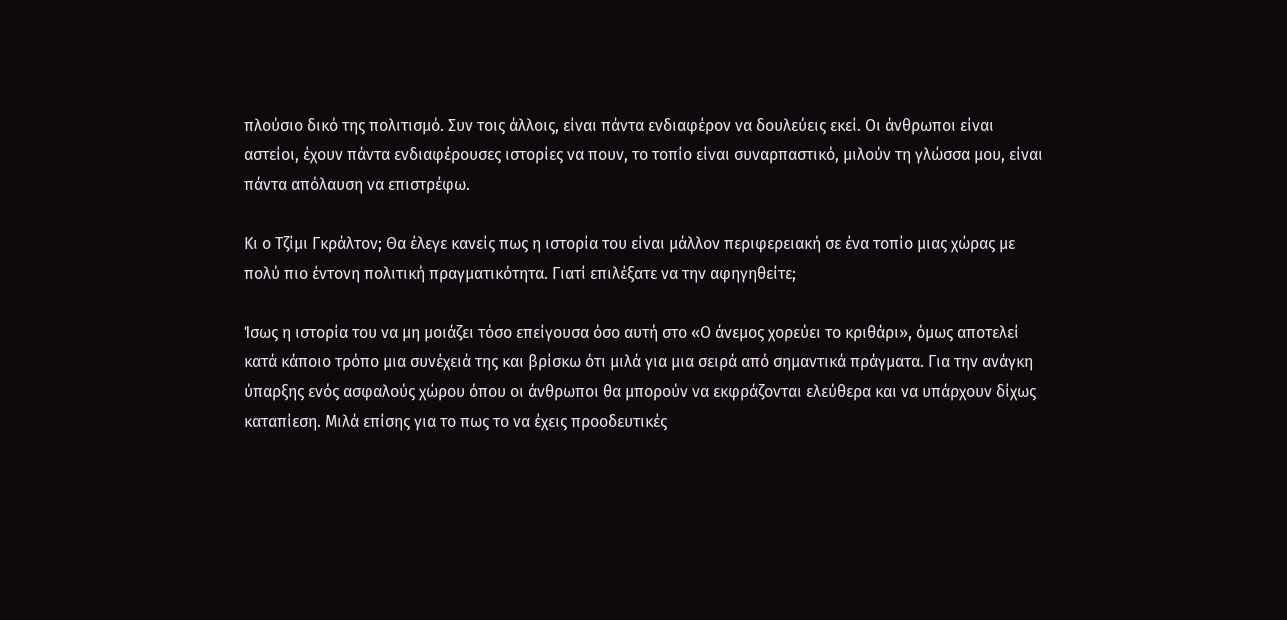πλούσιο δικό της πολιτισμό. Συν τοις άλλοις, είναι πάντα ενδιαφέρον να δουλεύεις εκεί. Οι άνθρωποι είναι αστείοι, έχουν πάντα ενδιαφέρουσες ιστορίες να πουν, το τοπίο είναι συναρπαστικό, μιλούν τη γλώσσα μου, είναι πάντα απόλαυση να επιστρέφω.

Κι ο Τζίμι Γκράλτον; Θα έλεγε κανείς πως η ιστορία του είναι μάλλον περιφερειακή σε ένα τοπίο μιας χώρας με πολύ πιο έντονη πολιτική πραγματικότητα. Γιατί επιλέξατε να την αφηγηθείτε;

Ίσως η ιστορία του να μη μοιάζει τόσο επείγουσα όσο αυτή στο «Ο άνεμος χορεύει το κριθάρι», όμως αποτελεί κατά κάποιο τρόπο μια συνέχειά της και βρίσκω ότι μιλά για μια σειρά από σημαντικά πράγματα. Για την ανάγκη ύπαρξης ενός ασφαλούς χώρου όπου οι άνθρωποι θα μπορούν να εκφράζονται ελεύθερα και να υπάρχουν δίχως καταπίεση. Μιλά επίσης για το πως το να έχεις προοδευτικές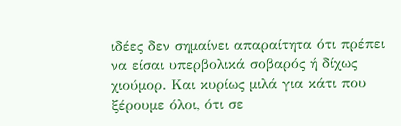ιδέες δεν σημαίνει απαραίτητα ότι πρέπει να είσαι υπερβολικά σοβαρός ή δίχως χιούμορ. Και κυρίως μιλά για κάτι που ξέρουμε όλοι, ότι σε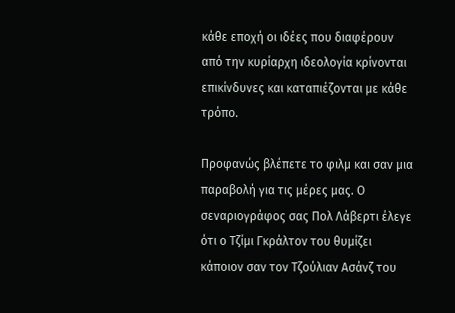κάθε εποχή οι ιδέες που διαφέρουν από την κυρίαρχη ιδεολογία κρίνονται επικίνδυνες και καταπιέζονται με κάθε τρόπο.

Προφανώς βλέπετε το φιλμ και σαν μια παραβολή για τις μέρες μας. Ο σεναριογράφος σας Πολ Λάβερτι έλεγε ότι ο Τζίμι Γκράλτον του θυμίζει κάποιον σαν τον Τζούλιαν Ασάνζ του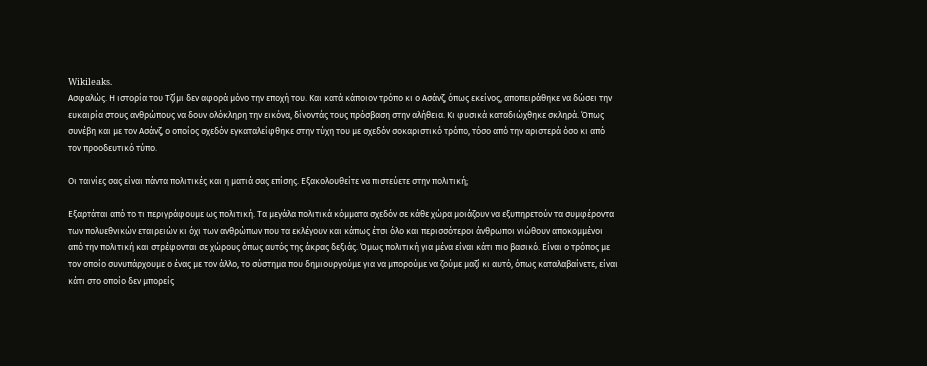Wikileaks.
Ασφαλώς. Η ιστορία του Τζίμι δεν αφορά μόνο την εποχή του. Και κατά κάποιον τρόπο κι ο Ασάνζ, όπως εκείνος, αποπειράθηκε να δώσει την ευκαιρία στους ανθρώπους να δουν ολόκληρη την εικόνα, δίνοντάς τους πρόσβαση στην αλήθεια. Κι φυσικά καταδιώχθηκε σκληρά. Όπως συνέβη και με τον Ασάνζ, ο οποίος σχεδόν εγκαταλείφθηκε στην τύχη του με σχεδόν σοκαριστικό τρόπο, τόσο από την αριστερά όσο κι από τον προοδευτικό τύπο.

Οι ταινίες σας είναι πάντα πολιτικές και η ματιά σας επίσης. Εξακολουθείτε να πιστεύετε στην πολιτική;

Εξαρτάται από το τι περιγράφουμε ως πολιτική. Τα μεγάλα πολιτικά κόμματα σχεδόν σε κάθε χώρα μοιάζουν να εξυπηρετούν τα συμφέροντα των πολυεθνικών εταιρειών κι όχι των ανθρώπων που τα εκλέγουν και κάπως έτσι όλο και περισσότεροι άνθρωποι νιώθουν αποκομμένοι από την πολιτική και στρέφονται σε χώρους όπως αυτός της άκρας δεξιάς. Όμως πολιτική για μένα είναι κάτι πιο βασικό. Είναι ο τρόπος με τον οποίο συνυπάρχουμε ο ένας με τον άλλο, το σύστημα που δημιουργούμε για να μπορούμε να ζούμε μαζί κι αυτό, όπως καταλαβαίνετε, είναι κάτι στο οποίο δεν μπορείς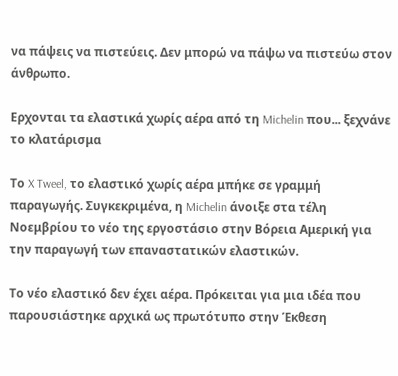να πάψεις να πιστεύεις. Δεν μπορώ να πάψω να πιστεύω στον άνθρωπο.

Ερχονται τα ελαστικά χωρίς αέρα από τη Michelin που... ξεχνάνε το κλατάρισμα

Το X Tweel, το ελαστικό χωρίς αέρα μπήκε σε γραμμή παραγωγής. Συγκεκριμένα, η Michelin άνοιξε στα τέλη Νοεμβρίου το νέο της εργοστάσιο στην Βόρεια Αμερική για την παραγωγή των επαναστατικών ελαστικών.

Το νέο ελαστικό δεν έχει αέρα. Πρόκειται για μια ιδέα που παρουσιάστηκε αρχικά ως πρωτότυπο στην Έκθεση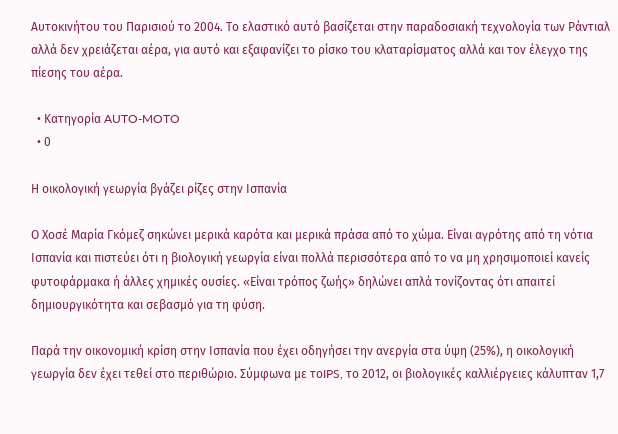Αυτοκινήτου του Παρισιού το 2004. Το ελαστικό αυτό βασίζεται στην παραδοσιακή τεχνολογία των Ράντιαλ αλλά δεν χρειάζεται αέρα, για αυτό και εξαφανίζει το ρίσκο του κλαταρίσματος αλλά και τον έλεγχο της πίεσης του αέρα.

  • Κατηγορία AUTO-MOTO
  • 0

Η οικολογική γεωργία βγάζει ρίζες στην Ισπανία

Ο Χοσέ Μαρία Γκόμεζ σηκώνει μερικά καρότα και μερικά πράσα από το χώμα. Είναι αγρότης από τη νότια Ισπανία και πιστεύει ότι η βιολογική γεωργία είναι πολλά περισσότερα από το να μη χρησιμοποιεί κανείς φυτοφάρμακα ή άλλες χημικές ουσίες. «Είναι τρόπος ζωής» δηλώνει απλά τονίζοντας ότι απαιτεί δημιουργικότητα και σεβασμό για τη φύση.

Παρά την οικονομική κρίση στην Ισπανία που έχει οδηγήσει την ανεργία στα ύψη (25%), η οικολογική γεωργία δεν έχει τεθεί στο περιθώριο. Σύμφωνα με τοIPS, το 2012, οι βιολογικές καλλιέργειες κάλυπταν 1,7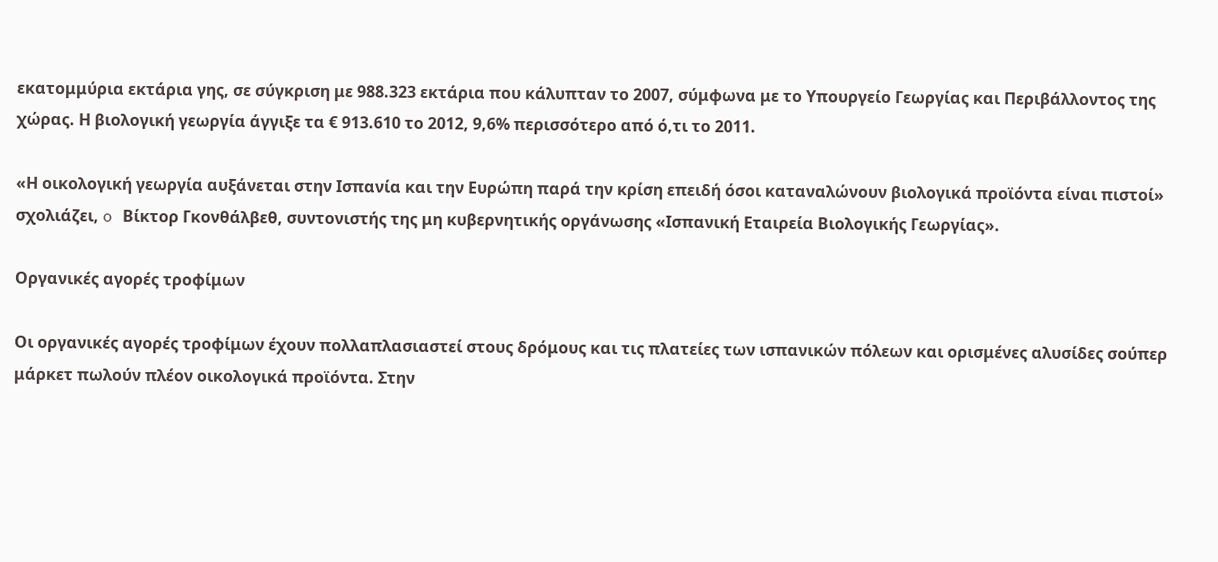εκατομμύρια εκτάρια γης, σε σύγκριση με 988.323 εκτάρια που κάλυπταν το 2007, σύμφωνα με το Υπουργείο Γεωργίας και Περιβάλλοντος της χώρας. Η βιολογική γεωργία άγγιξε τα € 913.610 το 2012, 9,6% περισσότερο από ό,τι το 2011.

«Η οικολογική γεωργία αυξάνεται στην Ισπανία και την Ευρώπη παρά την κρίση επειδή όσοι καταναλώνουν βιολογικά προϊόντα είναι πιστοί» σχολιάζει, o Βίκτορ Γκονθάλβεθ, συντονιστής της μη κυβερνητικής οργάνωσης «Ισπανική Εταιρεία Βιολογικής Γεωργίας».

Οργανικές αγορές τροφίμων

Οι οργανικές αγορές τροφίμων έχουν πολλαπλασιαστεί στους δρόμους και τις πλατείες των ισπανικών πόλεων και ορισμένες αλυσίδες σούπερ μάρκετ πωλούν πλέον οικολογικά προϊόντα. Στην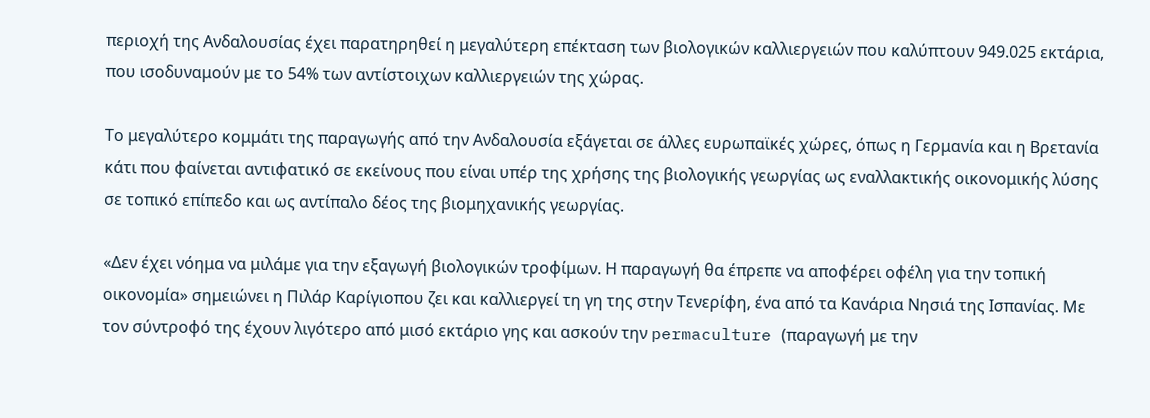περιοχή της Ανδαλουσίας έχει παρατηρηθεί η μεγαλύτερη επέκταση των βιολογικών καλλιεργειών που καλύπτουν 949.025 εκτάρια, που ισοδυναμούν με το 54% των αντίστοιχων καλλιεργειών της χώρας.

Το μεγαλύτερο κομμάτι της παραγωγής από την Ανδαλουσία εξάγεται σε άλλες ευρωπαϊκές χώρες, όπως η Γερμανία και η Βρετανία κάτι που φαίνεται αντιφατικό σε εκείνους που είναι υπέρ της χρήσης της βιολογικής γεωργίας ως εναλλακτικής οικονομικής λύσης σε τοπικό επίπεδο και ως αντίπαλο δέος της βιομηχανικής γεωργίας.

«Δεν έχει νόημα να μιλάμε για την εξαγωγή βιολογικών τροφίμων. Η παραγωγή θα έπρεπε να αποφέρει οφέλη για την τοπική οικονομία» σημειώνει η Πιλάρ Καρίγιοπου ζει και καλλιεργεί τη γη της στην Τενερίφη, ένα από τα Κανάρια Νησιά της Ισπανίας. Με τον σύντροφό της έχουν λιγότερο από μισό εκτάριο γης και ασκούν την permaculture (παραγωγή με την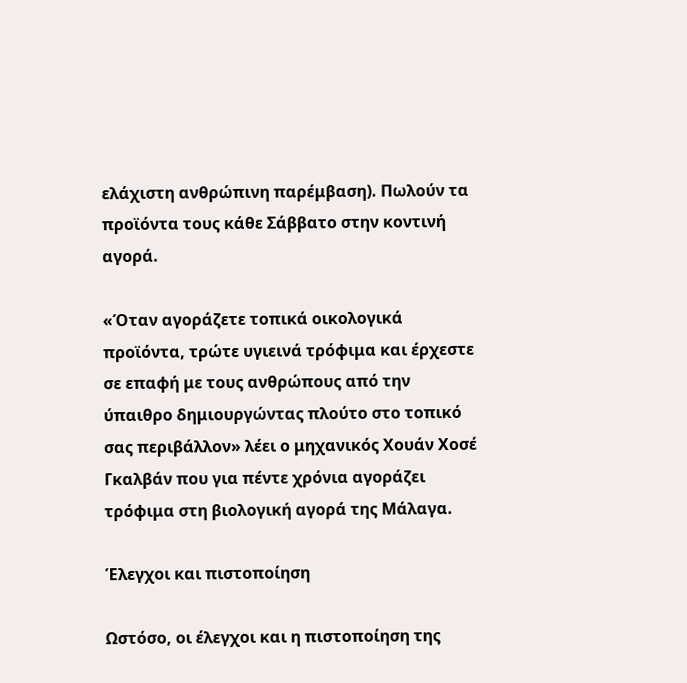ελάχιστη ανθρώπινη παρέμβαση). Πωλούν τα προϊόντα τους κάθε Σάββατο στην κοντινή αγορά.

«Όταν αγοράζετε τοπικά οικολογικά προϊόντα, τρώτε υγιεινά τρόφιμα και έρχεστε σε επαφή με τους ανθρώπους από την ύπαιθρο δημιουργώντας πλούτο στο τοπικό σας περιβάλλον» λέει ο μηχανικός Χουάν Χοσέ Γκαλβάν που για πέντε χρόνια αγοράζει τρόφιμα στη βιολογική αγορά της Μάλαγα.

Έλεγχοι και πιστοποίηση

Ωστόσο, οι έλεγχοι και η πιστοποίηση της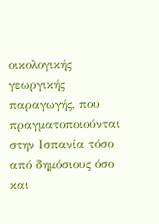οικολογικής γεωργικής παραγωγής, που πραγματοποιούνται στην Ισπανία τόσο από δημόσιους όσο και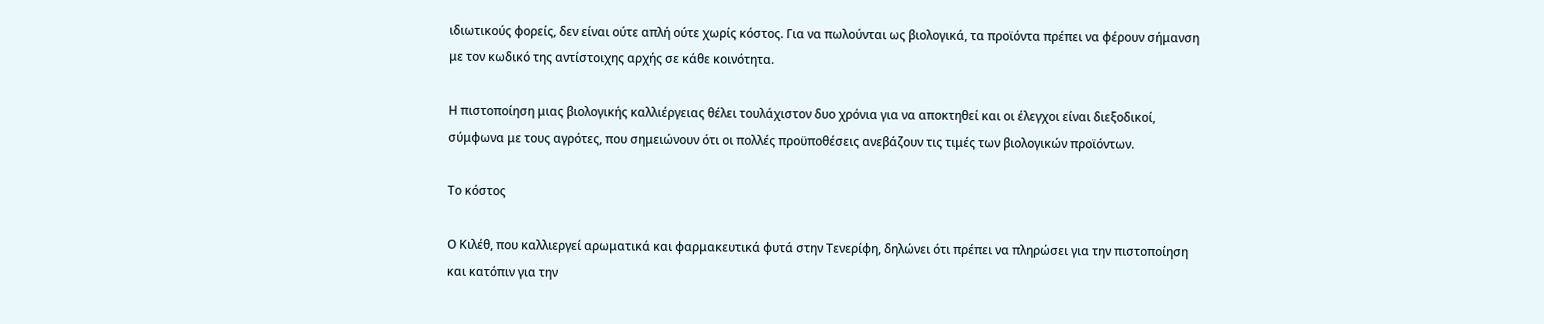ιδιωτικούς φορείς, δεν είναι ούτε απλή ούτε χωρίς κόστος. Για να πωλούνται ως βιολογικά, τα προϊόντα πρέπει να φέρουν σήμανση με τον κωδικό της αντίστοιχης αρχής σε κάθε κοινότητα.

Η πιστοποίηση μιας βιολογικής καλλιέργειας θέλει τουλάχιστον δυο χρόνια για να αποκτηθεί και οι έλεγχοι είναι διεξοδικοί, σύμφωνα με τους αγρότες, που σημειώνουν ότι οι πολλές προϋποθέσεις ανεβάζουν τις τιμές των βιολογικών προϊόντων.

Το κόστος

Ο Κιλέθ, που καλλιεργεί αρωματικά και φαρμακευτικά φυτά στην Τενερίφη, δηλώνει ότι πρέπει να πληρώσει για την πιστοποίηση και κατόπιν για την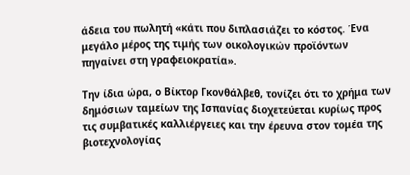άδεια του πωλητή «κάτι που διπλασιάζει το κόστος. Ένα μεγάλο μέρος της τιμής των οικολογικών προϊόντων πηγαίνει στη γραφειοκρατία».

Την ίδια ώρα, ο Βίκτορ Γκονθάλβεθ, τονίζει ότι το χρήμα των δημόσιων ταμείων της Ισπανίας διοχετεύεται κυρίως προς τις συμβατικές καλλιέργειες και την έρευνα στον τομέα της βιοτεχνολογίας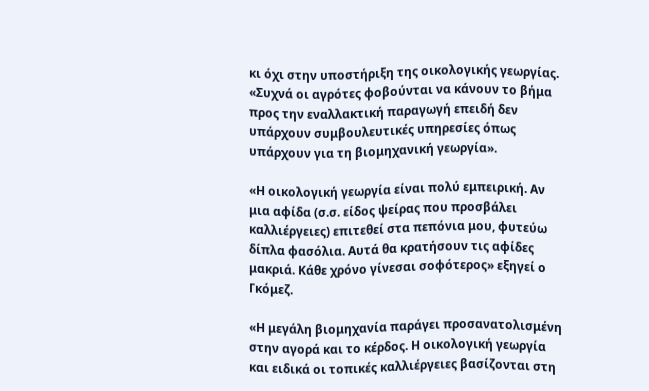κι όχι στην υποστήριξη της οικολογικής γεωργίας. «Συχνά οι αγρότες φοβούνται να κάνουν το βήμα προς την εναλλακτική παραγωγή επειδή δεν υπάρχουν συμβουλευτικές υπηρεσίες όπως υπάρχουν για τη βιομηχανική γεωργία».

«Η οικολογική γεωργία είναι πολύ εμπειρική. Αν μια αφίδα (σ.σ. είδος ψείρας που προσβάλει καλλιέργειες) επιτεθεί στα πεπόνια μου, φυτεύω δίπλα φασόλια. Αυτά θα κρατήσουν τις αφίδες μακριά. Κάθε χρόνο γίνεσαι σοφότερος» εξηγεί ο Γκόμεζ.

«Η μεγάλη βιομηχανία παράγει προσανατολισμένη στην αγορά και το κέρδος. Η οικολογική γεωργία και ειδικά οι τοπικές καλλιέργειες βασίζονται στη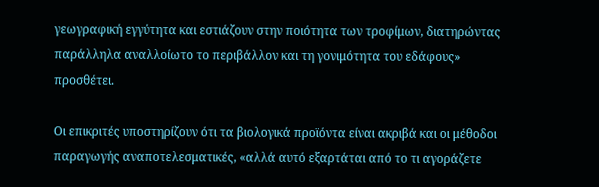γεωγραφική εγγύτητα και εστιάζουν στην ποιότητα των τροφίμων, διατηρώντας παράλληλα αναλλοίωτο το περιβάλλον και τη γονιμότητα του εδάφους» προσθέτει.

Οι επικριτές υποστηρίζουν ότι τα βιολογικά προϊόντα είναι ακριβά και οι μέθοδοι παραγωγής αναποτελεσματικές, «αλλά αυτό εξαρτάται από το τι αγοράζετε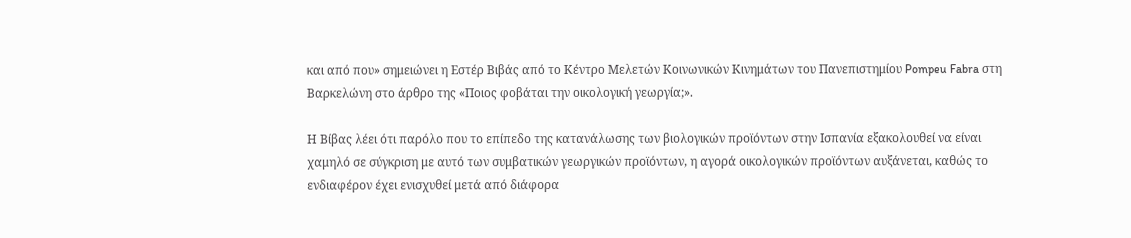και από που» σημειώνει η Εστέρ Βιβάς από το Κέντρο Μελετών Κοινωνικών Κινημάτων του Πανεπιστημίου Pompeu Fabra στη Βαρκελώνη στο άρθρο της «Ποιος φοβάται την οικολογική γεωργία;».

Η Βίβας λέει ότι παρόλο που το επίπεδο της κατανάλωσης των βιολογικών προϊόντων στην Ισπανία εξακολουθεί να είναι χαμηλό σε σύγκριση με αυτό των συμβατικών γεωργικών προϊόντων, η αγορά οικολογικών προϊόντων αυξάνεται, καθώς το ενδιαφέρον έχει ενισχυθεί μετά από διάφορα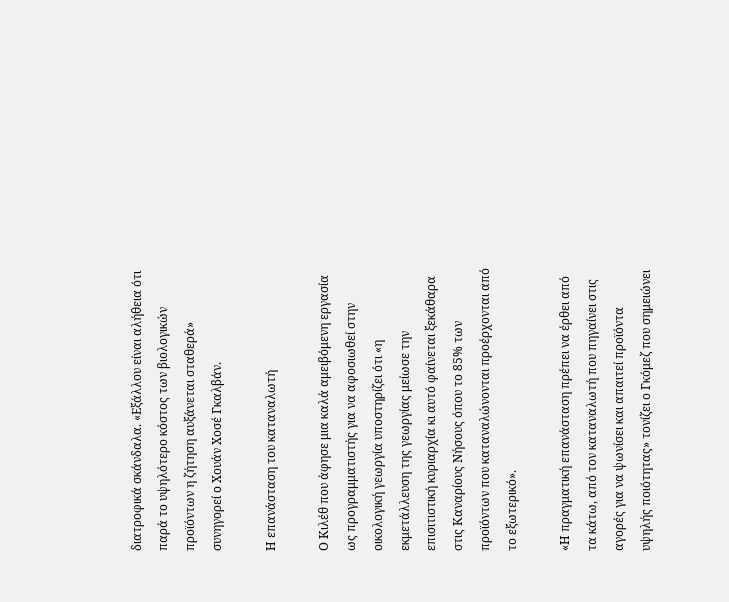διατροφικά σκάνδαλα. «Εξάλλου είναι αλήθεια ότι παρά το υψηλότερο κόστος των βιολογικών προϊόντων η ζήτηση αυξάνεται σταθερά» συνηγορεί ο Χουάν Χοσέ Γκαλβάν.

Η επανάσταση του καταναλωτή

Ο Κιλέθ που άφησε μια καλά αμειβόμενη εργασία ως προγραμματιστής για να αφοσιωθεί στην οικολογική γεωργία υποστηρίζει ότι «η εκμετάλλευση της γεωργίας μείωσε την επισιτιστική κυριαρχία κι αυτό φαίνεται ξεκάθαρα στις Καναρίους Νήσους όπου το 85% των προϊόντων που καταναλώνονται προέρχονται από το εξωτερικό».

«Η πραγματική επανάσταση πρέπει να έρθει από τα κάτω, από τον καταναλωτή που πηγαίνει στις αγορές για να ψωνίσει και απαιτεί προϊόντα υψηλής ποιότητας» τονίζει ο Γκόμεζ που σημειώνει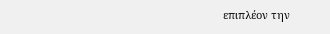επιπλέον την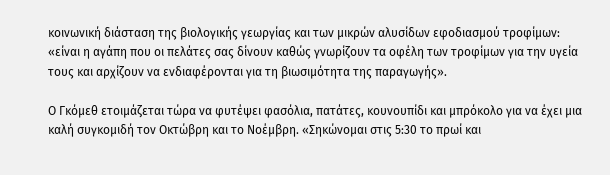κοινωνική διάσταση της βιολογικής γεωργίας και των μικρών αλυσίδων εφοδιασμού τροφίμων: «είναι η αγάπη που οι πελάτες σας δίνουν καθώς γνωρίζουν τα οφέλη των τροφίμων για την υγεία τους και αρχίζουν να ενδιαφέρονται για τη βιωσιμότητα της παραγωγής».

Ο Γκόμεθ ετοιμάζεται τώρα να φυτέψει φασόλια, πατάτες, κουνουπίδι και μπρόκολο για να έχει μια καλή συγκομιδή τον Οκτώβρη και το Νοέμβρη. «Σηκώνομαι στις 5:30 το πρωί και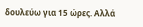δουλεύω για 15 ώρες. Αλλά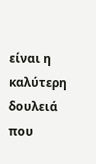είναι η καλύτερη δουλειά που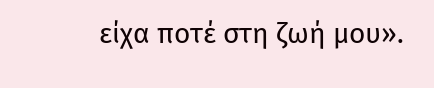είχα ποτέ στη ζωή μου».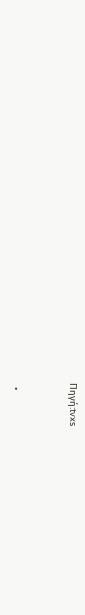Πηγή:tvxs


  •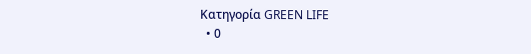Κατηγορία GREEN LIFE
  • 0